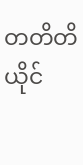တတိတိ ယိုင်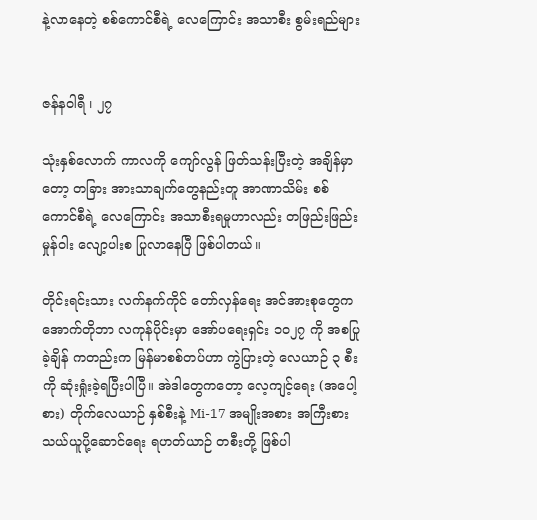နဲ့လာနေတဲ့ စစ်ကောင်စီရဲ့ လေကြောင်း အသာစီး စွမ်းရည်များ


ဇန်နဝါရီ ၊ ၂၇

သုံးနှစ်လောက် ကာလကို ကျော်လွန် ဖြတ်သန်းပြီးတဲ့ အချိန်မှာတော့ တခြား အားသာချက်တွေနည်းတူ အာဏာသိမ်း စစ်ကောင်စီရဲ့ လေကြောင်း အသာစီးရမှုဟာလည်း တဖြည်းဖြည်း မှုန်ဝါး လျော့ပါးစ ပြုလာနေပြီ ဖြစ်ပါတယ်။

တိုင်းရင်းသား လက်နက်ကိုင် တော်လှန်ရေး အင်အားစုတွေက အောက်တိုဘာ လကုန်ပိုင်းမှာ အော်ပရေးရှင်း ၁၀၂၇ ကို အစပြုခဲ့ချိန် ကတည်းက မြန်မာစစ်တပ်ဟာ ကွဲပြားတဲ့ လေယာဉ် ၃ စီးကို ဆုံးရှုံးခဲ့ရပြီးပါပြီ။ အဲဒါတွေကတော့ လေ့ကျင့်ရေး (အပေါ့စား) တိုက်လေယာဉ် နှစ်စီးနဲ့ Mi-17 အမျိုးအစား အကြီးစား သယ်ယူပို့ဆောင်ရေး ရဟတ်ယာဉ် တစီးတို့ ဖြစ်ပါ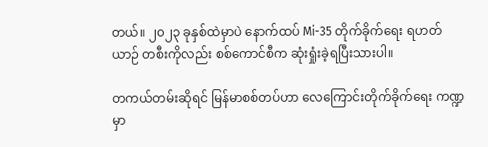တယ်။ ၂၀၂၃ ခုနှစ်ထဲမှာပဲ နောက်ထပ် Mi-35 တိုက်ခိုက်ရေး ရဟတ်ယာဉ် တစီးကိုလည်း စစ်ကောင်စီက ဆုံးရှုံးခဲ့ရပြီးသားပါ။

တကယ်တမ်းဆိုရင် မြန်မာစစ်တပ်ဟာ လေကြောင်းတိုက်ခိုက်ရေး ကဏ္ဍမှာ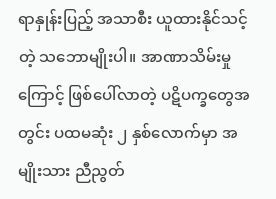ရာနှုန်းပြည့် အသာစီး ယူထားနိုင်သင့်တဲ့ သဘောမျိုးပါ။ အာဏာသိမ်းမှုကြောင့် ဖြစ်ပေါ်လာတဲ့ ပဋိပက္ခတွေအတွင်း ပထမဆုံး ၂ နှစ်လောက်မှာ အမျိုးသား ညီညွတ်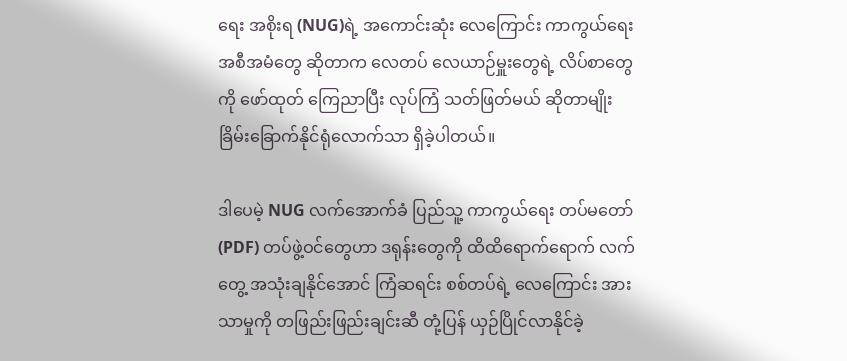ရေး အစိုးရ (NUG)ရဲ့ အကောင်းဆုံး လေကြောင်း ကာကွယ်ရေး အစီအမံတွေ ဆိုတာက လေတပ် လေယာဉ်မှူးတွေရဲ့ လိပ်စာတွေကို ဖော်ထုတ် ကြေညာပြီး လုပ်ကြံ သတ်ဖြတ်မယ် ဆိုတာမျိုး ခြိမ်းခြောက်နိုင်ရုံလောက်သာ ရှိခဲ့ပါတယ်။

ဒါပေမဲ့ NUG လက်အောက်ခံ ပြည်သူ့ ကာကွယ်ရေး တပ်မတော် (PDF) တပ်ဖွဲ့ဝင်တွေဟာ ဒရုန်းတွေကို ထိထိရောက်ရောက် လက်တွေ့ အသုံးချနိုင်အောင် ကြံဆရင်း စစ်တပ်ရဲ့ လေကြောင်း အားသာမှုကို တဖြည်းဖြည်းချင်းဆီ တုံ့ပြန် ယှဉ်ပြိုင်လာနိုင်ခဲ့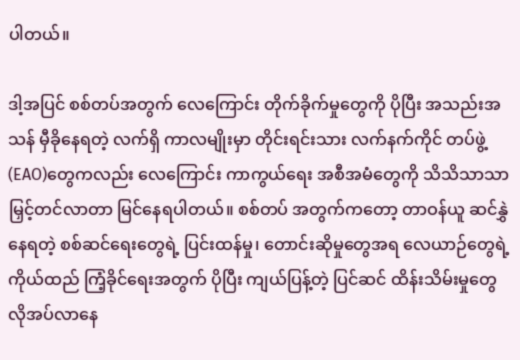ပါတယ်။

ဒါ့အပြင် စစ်တပ်အတွက် လေကြောင်း တိုက်ခိုက်မှုတွေကို ပိုပြီး အသည်းအသန် မှီခိုနေရတဲ့ လက်ရှိ ကာလမျိုးမှာ တိုင်းရင်းသား လက်နက်ကိုင် တပ်ဖွဲ့ (EAO)တွေကလည်း လေကြောင်း ကာကွယ်ရေး အစီအမံတွေကို သိသိသာသာ မြှင့်တင်လာတာ မြင်နေရပါတယ်။ စစ်တပ် အတွက်ကတော့ တာဝန်ယူ ဆင်နွှဲနေရတဲ့ စစ်ဆင်ရေးတွေရဲ့ ပြင်းထန်မှု၊ တောင်းဆိုမှုတွေအရ လေယာဉ်တွေရဲ့ ကိုယ်ထည် ကြံ့ခိုင်ရေးအတွက် ပိုပြီး ကျယ်ပြန့်တဲ့ ပြင်ဆင် ထိန်းသိမ်းမှုတွေ လိုအပ်လာနေ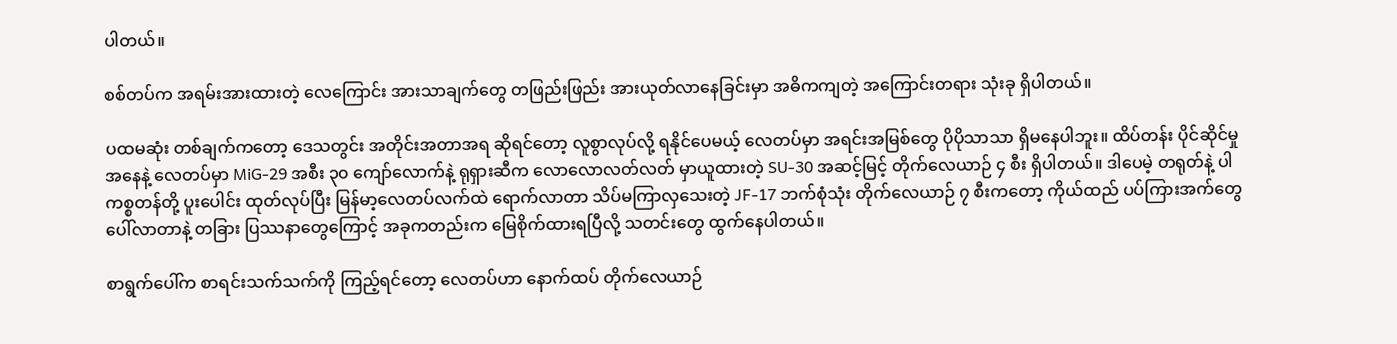ပါတယ်။

စစ်တပ်က အရမ်းအားထားတဲ့ လေကြောင်း အားသာချက်တွေ တဖြည်းဖြည်း အားယုတ်လာနေခြင်းမှာ အဓိကကျတဲ့ အကြောင်းတရား သုံးခု ရှိပါတယ်။

ပထမဆုံး တစ်ချက်ကတော့ ဒေသတွင်း အတိုင်းအတာအရ ဆိုရင်တော့ လူစွာလုပ်လို့ ရနိုင်ပေမယ့် လေတပ်မှာ အရင်းအမြစ်တွေ ပိုပိုသာသာ ရှိမနေပါဘူး။ ထိပ်တန်း ပိုင်ဆိုင်မှု အနေနဲ့ လေတပ်မှာ MiG-29 အစီး ၃၀ ကျော်လောက်နဲ့ ရုရှားဆီက လောလောလတ်လတ် မှာယူထားတဲ့ SU-30 အဆင့်မြင့် တိုက်လေယာဉ် ၄ စီး ရှိပါတယ်။ ဒါပေမဲ့ တရုတ်နဲ့ ပါကစ္စတန်တို့ ပူးပေါင်း ထုတ်လုပ်ပြီး မြန်မာ့လေတပ်လက်ထဲ ရောက်လာတာ သိပ်မကြာလှသေးတဲ့ JF-17 ဘက်စုံသုံး တိုက်လေယာဉ် ၇ စီးကတော့ ကိုယ်ထည် ပပ်ကြားအက်တွေ ပေါ်လာတာနဲ့ တခြား ပြဿနာတွေကြောင့် အခုကတည်းက မြေစိုက်ထားရပြီလို့ သတင်းတွေ ထွက်နေပါတယ်။

စာရွက်ပေါ်က စာရင်းသက်သက်ကို ကြည့်ရင်တော့ လေတပ်ဟာ နောက်ထပ် တိုက်လေယာဉ်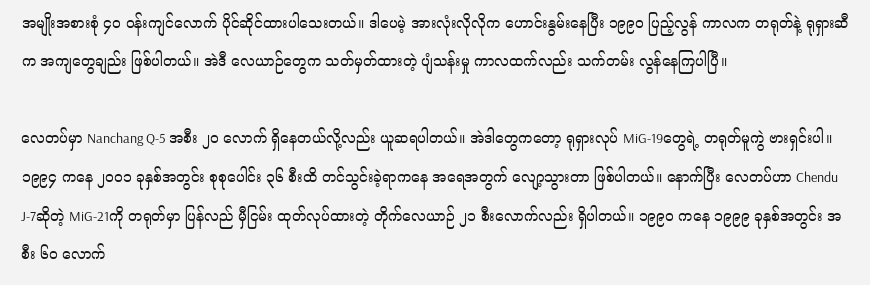အမျိုးအစားစုံ ၄၀ ဝန်းကျင်လောက် ပိုင်ဆိုင်ထားပါသေးတယ်။ ဒါပေမဲ့ အားလုံးလိုလိုက ဟောင်းနွမ်းနေပြီး ၁၉၉၀ ပြည့်လွန် ကာလက တရုတ်နဲ့ ရုရှားဆီက အကျတွေချည်း ဖြစ်ပါတယ်။ အဲဒီ လေယာဉ်တွေက သတ်မှတ်ထားတဲ့ ပျံသန်းမှု ကာလထက်လည်း သက်တမ်း လွန်နေကြပါပြီ။

လေတပ်မှာ Nanchang Q-5 အစီး ၂၀ လောက် ရှိနေတယ်လို့လည်း ယူဆရပါတယ်။ အဲဒါတွေကတော့ ရုရှားလုပ် MiG-19တွေရဲ့ တရုတ်မူကွဲ ဗားရှင်းပါ။ ၁၉၉၄ ကနေ ၂၀၀၁ ခုနှစ်အတွင်း စုစုပေါင်း ၃၆ စီးထိ တင်သွင်းခဲ့ရာကနေ အရေအတွက် လျော့သွားတာ ဖြစ်ပါတယ်။ နောက်ပြီး လေတပ်ဟာ Chendu J-7ဆိုတဲ့ MiG-21ကို တရုတ်မှာ ပြန်လည် မှီငြမ်း ထုတ်လုပ်ထားတဲ့ တိုက်လေယာဉ် ၂၁ စီးလောက်လည်း ရှိပါတယ်။ ၁၉၉၀ ကနေ ၁၉၉၉ ခုနှစ်အတွင်း အစီး ၆၀ လောက်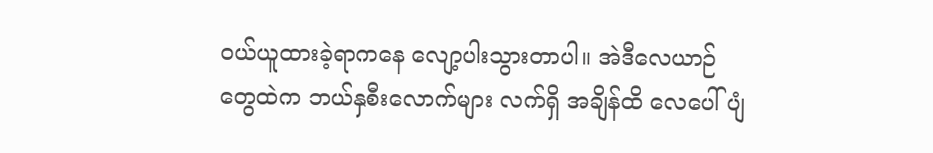ဝယ်ယူထားခဲ့ရာကနေ လျော့ပါးသွားတာပါ။ အဲဒီလေယာဉ်တွေထဲက ဘယ်နှစီးလောက်များ လက်ရှိ အချိန်ထိ လေပေါ်ပျံ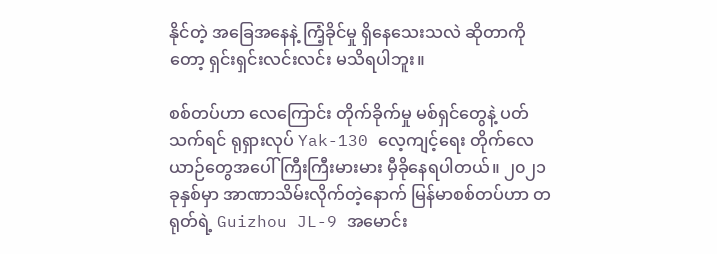နိုင်တဲ့ အခြေအနေနဲ့ ကြံ့ခိုင်မှု ရှိနေသေးသလဲ ဆိုတာကိုတော့ ရှင်းရှင်းလင်းလင်း မသိရပါဘူး။

စစ်တပ်ဟာ လေကြောင်း တိုက်ခိုက်မှု မစ်ရှင်တွေနဲ့ ပတ်သက်ရင် ရုရှားလုပ် Yak-130 လေ့ကျင့်ရေး တိုက်လေယာဉ်တွေအပေါ် ကြီးကြီးမားမား မှီခိုနေရပါတယ်။ ၂၀၂၁ ခုနှစ်မှာ အာဏာသိမ်းလိုက်တဲ့နောက် မြန်မာစစ်တပ်ဟာ တရုတ်ရဲ့ Guizhou JL-9 အမောင်း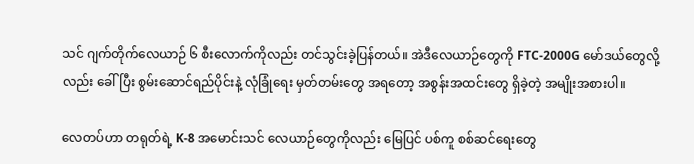သင် ဂျက်တိုက်လေယာဉ် ၆ စီးလောက်ကိုလည်း တင်သွင်းခဲ့ပြန်တယ်။ အဲဒီလေယာဉ်တွေကို FTC-2000G မော်ဒယ်တွေလို့လည်း ခေါ်ပြီး စွမ်းဆောင်ရည်ပိုင်းနဲ့ လုံခြုံရေး မှတ်တမ်းတွေ အရတော့ အစွန်းအထင်းတွေ ရှိခဲ့တဲ့ အမျိုးအစားပါ။

လေတပ်ဟာ တရုတ်ရဲ့ K-8 အမောင်းသင် လေယာဉ်တွေကိုလည်း မြေပြင် ပစ်ကူ စစ်ဆင်ရေးတွေ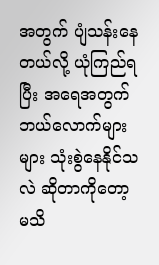အတွက် ပျံသန်းနေတယ်လို့ ယုံကြည်ရပြီး အရေအတွက် ဘယ်လောက်များများ သုံးစွဲနေနိုင်သလဲ ဆိုတာကိုတော့ မသိ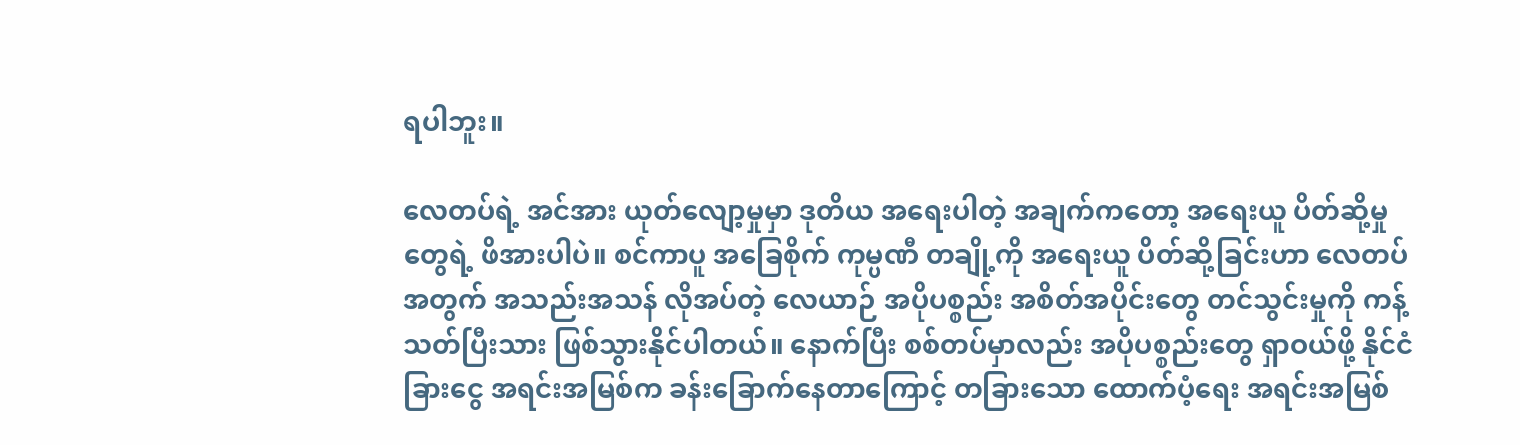ရပါဘူး။

လေတပ်ရဲ့ အင်အား ယုတ်လျော့မှုမှာ ဒုတိယ အရေးပါတဲ့ အချက်ကတော့ အရေးယူ ပိတ်ဆို့မှုတွေရဲ့ ဖိအားပါပဲ။ စင်ကာပူ အခြေစိုက် ကုမ္ပဏီ တချို့ကို အရေးယူ ပိတ်ဆို့ခြင်းဟာ လေတပ်အတွက် အသည်းအသန် လိုအပ်တဲ့ လေယာဉ် အပိုပစ္စည်း အစိတ်အပိုင်းတွေ တင်သွင်းမှုကို ကန့်သတ်ပြီးသား ဖြစ်သွားနိုင်ပါတယ်။ နောက်ပြီး စစ်တပ်မှာလည်း အပိုပစ္စည်းတွေ ရှာဝယ်ဖို့ နိုင်ငံခြားငွေ အရင်းအမြစ်က ခန်းခြောက်နေတာကြောင့် တခြားသော ထောက်ပံ့ရေး အရင်းအမြစ်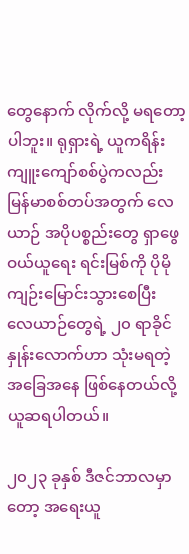တွေနောက် လိုက်လို့ မရတော့ပါဘူး။ ရုရှားရဲ့ ယူကရိန်း ကျူးကျော်စစ်ပွဲကလည်း မြန်မာစစ်တပ်အတွက် လေယာဉ် အပိုပစ္စည်းတွေ ရှာဖွေဝယ်ယူရေး ရင်းမြစ်ကို ပိုမို ကျဉ်းမြောင်းသွားစေပြီး လေယာဉ်တွေရဲ့ ၂၀ ရာခိုင်နှုန်းလောက်ဟာ သုံးမရတဲ့ အခြေအနေ ဖြစ်နေတယ်လို့ ယူဆရပါတယ်။

၂၀၂၃ ခုနှစ် ဒီဇင်ဘာလမှာတော့ အရေးယူ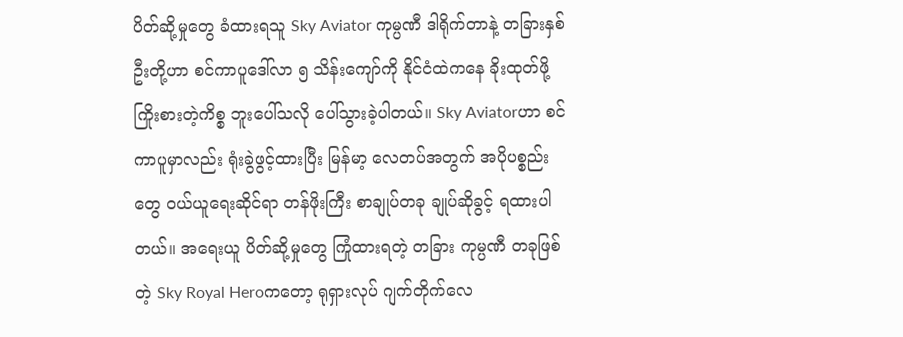ပိတ်ဆို့မှုတွေ ခံထားရသူ Sky Aviator ကုမ္ပဏီ ဒါရိုက်တာနဲ့ တခြားနှစ်ဦးတို့ဟာ စင်ကာပူဒေါ်လာ ၅ သိန်းကျော်ကို နိုင်ငံထဲကနေ ခိုးထုတ်ဖို့ ကြိုးစားတဲ့ကိစ္စ ဘူးပေါ်သလို ပေါ်သွားခဲ့ပါတယ်။ Sky Aviatorဟာ စင်ကာပူမှာလည်း ရုံးခွဲဖွင့်ထားပြီး မြန်မာ့ လေတပ်အတွက် အပိုပစ္စည်းတွေ ဝယ်ယူရေးဆိုင်ရာ တန်ဖိုးကြီး စာချုပ်တခု ချုပ်ဆိုခွင့် ရထားပါတယ်။ အရေးယူ ပိတ်ဆို့မှုတွေ ကြုံထားရတဲ့ တခြား ကုမ္ပဏီ တခုဖြစ်တဲ့ Sky Royal Heroကတော့ ရုရှားလုပ် ဂျက်တိုက်လေ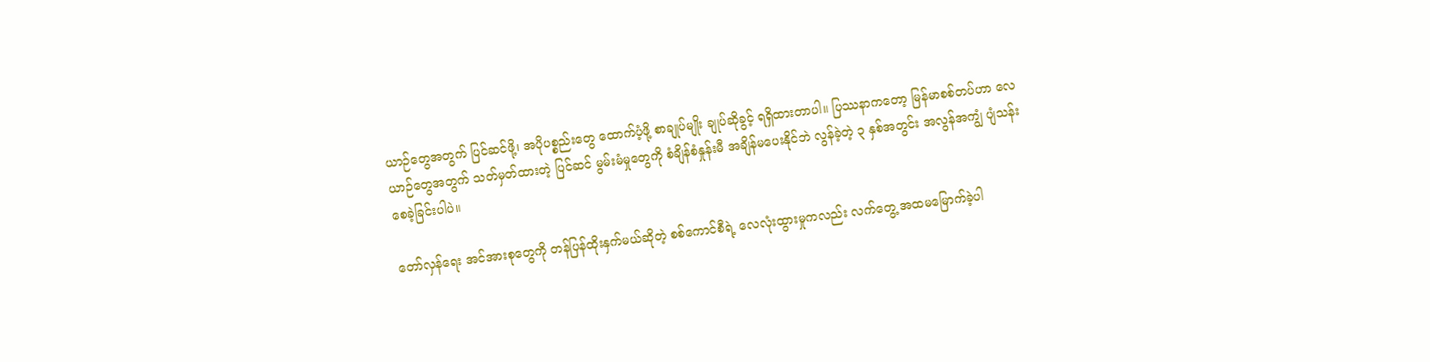ယာဉ်တွေအတွက် ပြင်ဆင်ဖို့၊ အပိုပစ္စည်းတွေ ထောက်ပံ့ဖို့ စာချုပ်မျိုး ချုပ်ဆိုခွင့် ရရှိထားတာပါ။ ပြဿနာကတော့ မြန်မာစစ်တပ်ဟာ လေယာဉ်တွေအတွက် သတ်မှတ်ထားတဲ့ ပြင်ဆင် မွမ်းမံမှုတွေကို စံချိန်စံနှုန်းမီ အချိန်မပေးနိုင်ဘဲ လွန်ခဲ့တဲ့ ၃ နှစ်အတွင်း အလွန်အကျွံ ပျံသန်းစေခဲ့ခြင်းပါပဲ။

တော်လှန်ရေး အင်အားစုတွေကို တန်ပြန်ထိုးနှက်မယ်ဆိုတဲ့ စစ်ကောင်စီရဲ့ လေလုံးထွားမှုကလည်း လက်တွေ့ အထမမြောက်ခဲ့ပါ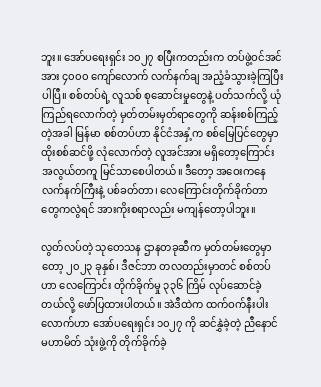ဘူး။ အော်ပရေးရှင်း ၁၀၂၇ စပြီးကတည်းက တပ်ဖွဲ့ဝင်အင်အား ၄၀၀၀ ကျော်လောက် လက်နက်ချ အညံ့ခံသွားခဲ့ကြပြီးပါပြီ။ စစ်တပ်ရဲ့ လူသစ် စုဆောင်းမှုတွေနဲ့ ပတ်သက်လို့ ယုံကြည်ရလောက်တဲ့ မှတ်တမ်းမှတ်ရာတွေကို ဆန်းစစ်ကြည့်တဲ့အခါ မြန်မာ စစ်တပ်ဟာ နိုင်ငံအနှံ့က စစ်မြေပြင်တွေမှာ ထိုးစစ်ဆင်ဖို့ လုံလောက်တဲ့ လူအင်အား မရှိတော့ကြောင်း အလွယ်တကူ မြင်သာစေပါတယ်။ ဒီတော့ အဝေးကနေ လက်နက်ကြီးနဲ့ ပစ်ခတ်တာ၊ လေကြောင်းတိုက်ခိုက်တာတွေကလွဲရင် အားကိုးစရာလည်း မကျန်တော့ပါဘူး။

လွတ်လပ်တဲ့ သုတေသန ဌာနတခုဆီက မှတ်တမ်းတွေမှာတော့ ၂၀၂၃ ခုနှစ်၊ ဒီဇင်ဘာ တလတည်းမှာတင် စစ်တပ်ဟာ လေကြောင်း တိုက်ခိုက်မှု ၃၃၆ ကြိမ် လုပ်ဆောင်ခဲ့တယ်လို့ ဖော်ပြထားပါတယ်။ အဲဒီထဲက ထက်ဝက်နီးပါးလောက်ဟာ အော်ပရေးရှင်း ၁၀၂၇ ကို ဆင်နွှဲခဲ့တဲ့ ညီနောင် မဟာမိတ် သုံးဖွဲ့ကို တိုက်ခိုက်ခဲ့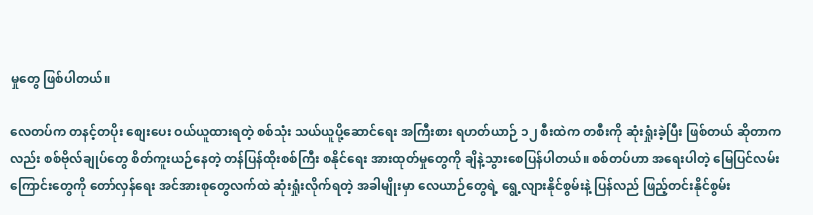မှုတွေ ဖြစ်ပါတယ်။

လေတပ်က တနင့်တပိုး စျေးပေး ဝယ်ယူထားရတဲ့ စစ်သုံး သယ်ယူပို့ဆောင်ရေး အကြီးစား ရဟတ်ယာဉ် ၁၂ စီးထဲက တစီးကို ဆုံးရှုံးခဲ့ပြီး ဖြစ်တယ် ဆိုတာကလည်း စစ်ဗိုလ်ချုပ်တွေ စိတ်ကူးယဉ်နေတဲ့ တန်ပြန်ထိုးစစ်ကြီး စနိုင်ရေး အားထုတ်မှုတွေကို ချိနဲ့သွားစေပြန်ပါတယ်။ စစ်တပ်ဟာ အရေးပါတဲ့ မြေပြင်လမ်းကြောင်းတွေကို တော်လှန်ရေး အင်အားစုတွေလက်ထဲ ဆုံးရှုံးလိုက်ရတဲ့ အခါမျိုးမှာ လေယာဉ်တွေရဲ့ ရွေ့လျားနိုင်စွမ်းနဲ့ ပြန်လည် ဖြည့်တင်းနိုင်စွမ်း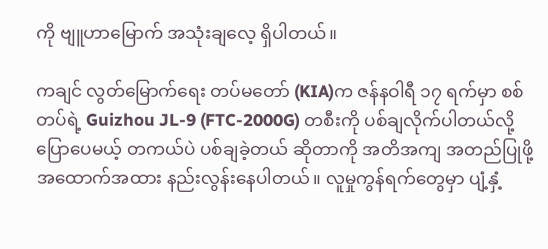ကို ဗျူဟာမြောက် အသုံးချလေ့ ရှိပါတယ်။

ကချင် လွတ်မြောက်ရေး တပ်မတော် (KIA)က ဇန်နဝါရီ ၁၇ ရက်မှာ စစ်တပ်ရဲ့ Guizhou JL-9 (FTC-2000G) တစီးကို ပစ်ချလိုက်ပါတယ်လို့ ပြောပေမယ့် တကယ်ပဲ ပစ်ချခဲ့တယ် ဆိုတာကို အတိအကျ အတည်ပြုဖို့ အထောက်အထား နည်းလွန်းနေပါတယ်။ လူမှုကွန်ရက်တွေမှာ ပျံ့နှံ့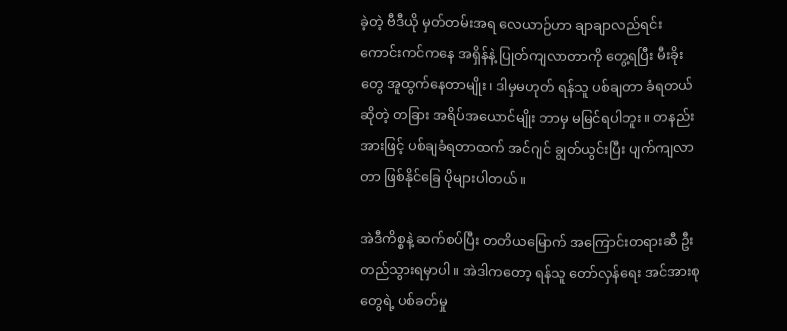ခဲ့တဲ့ ဗီဒီယို မှတ်တမ်းအရ လေယာဉ်ဟာ ချာချာလည်ရင်း ကောင်းကင်ကနေ အရှိန်နဲ့ ပြုတ်ကျလာတာကို တွေ့ရပြီး မီးခိုးတွေ အူထွက်နေတာမျိုး၊ ဒါမှမဟုတ် ရန်သူ ပစ်ချတာ ခံရတယ်ဆိုတဲ့ တခြား အရိပ်အယောင်မျိုး ဘာမှ မမြင်ရပါဘူး။ တနည်းအားဖြင့် ပစ်ချခံရတာထက် အင်ဂျင် ချွတ်ယွင်းပြီး ပျက်ကျလာတာ ဖြစ်နိုင်ခြေ ပိုများပါတယ်။

အဲဒီကိစ္စနဲ့ ဆက်စပ်ပြီး တတိယမြောက် အကြောင်းတရားဆီ ဦးတည်သွားရမှာပါ။ အဲဒါကတော့ ရန်သူ တော်လှန်ရေး အင်အားစုတွေရဲ့ ပစ်ခတ်မှု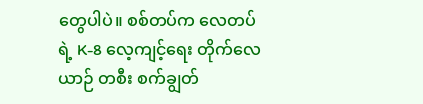တွေပါပဲ။ စစ်တပ်က လေတပ်ရဲ့ K-8 လေ့ကျင့်ရေး တိုက်လေယာဉ် တစီး စက်ချွတ်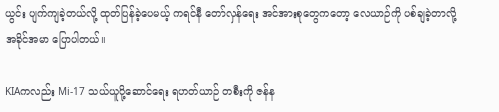ယွင်း ပျက်ကျခဲ့တယ်လို့ ထုတ်ပြန်ခဲ့ပေမယ့် ကရင်နီ တော်လှန်ရေး အင်အားစုတွေကတော့ လေယာဉ်ကို ပစ်ချခဲ့တာလို့ အခိုင်အမာ ပြောပါတယ်။

KIAကလည်း Mi-17 သယ်ယူပို့ဆောင်ရေး ရဟတ်ယာဉ် တစီးကို ဇန်န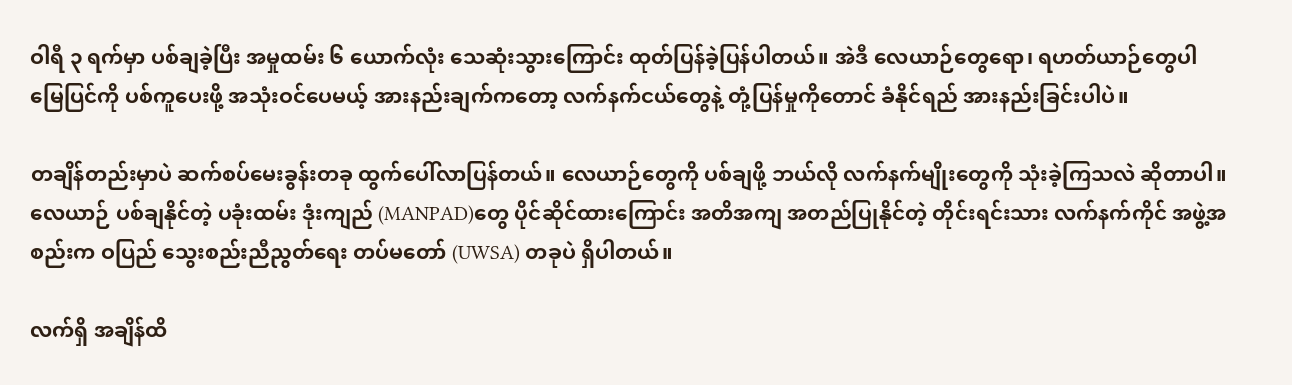ဝါရီ ၃ ရက်မှာ ပစ်ချခဲ့ပြီး အမှုထမ်း ၆ ယောက်လုံး သေဆုံးသွားကြောင်း ထုတ်ပြန်ခဲ့ပြန်ပါတယ်။ အဲဒီ လေယာဉ်တွေရော၊ ရဟတ်ယာဉ်တွေပါ မြေပြင်ကို ပစ်ကူပေးဖို့ အသုံးဝင်ပေမယ့် အားနည်းချက်ကတော့ လက်နက်ငယ်တွေနဲ့ တုံ့ပြန်မှုကိုတောင် ခံနိုင်ရည် အားနည်းခြင်းပါပဲ။

တချိန်တည်းမှာပဲ ဆက်စပ်မေးခွန်းတခု ထွက်ပေါ်လာပြန်တယ်။ လေယာဉ်တွေကို ပစ်ချဖို့ ဘယ်လို လက်နက်မျိုးတွေကို သုံးခဲ့ကြသလဲ ဆိုတာပါ။ လေယာဉ် ပစ်ချနိုင်တဲ့ ပခုံးထမ်း ဒုံးကျည် (MANPAD)တွေ ပိုင်ဆိုင်ထားကြောင်း အတိအကျ အတည်ပြုနိုင်တဲ့ တိုင်းရင်းသား လက်နက်ကိုင် အဖွဲ့အစည်းက ဝပြည် သွေးစည်းညီညွတ်ရေး တပ်မတော် (UWSA) တခုပဲ ရှိပါတယ်။

လက်ရှိ အချိန်ထိ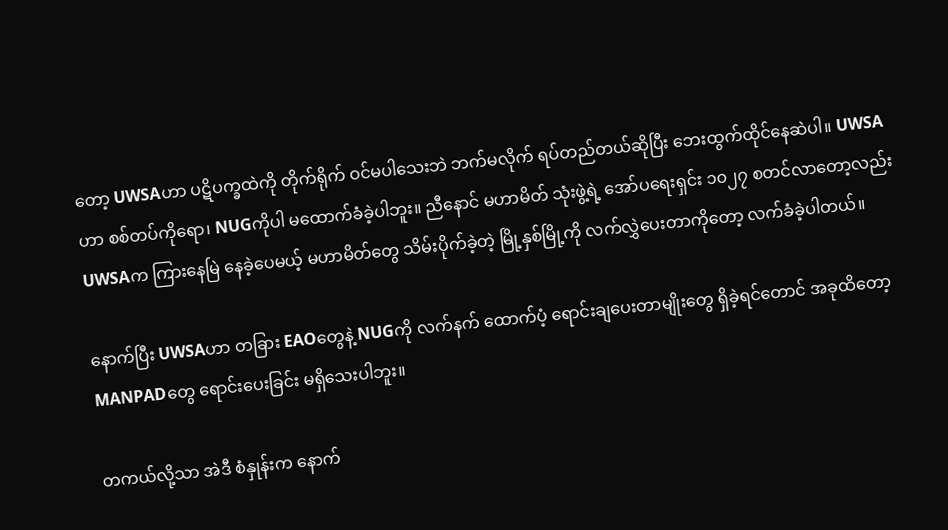တော့ UWSAဟာ ပဋိပက္ခထဲကို တိုက်ရိုက် ဝင်မပါသေးဘဲ ဘက်မလိုက် ရပ်တည်တယ်ဆိုပြီး ဘေးထွက်ထိုင်နေဆဲပါ။ UWSAဟာ စစ်တပ်ကိုရော၊ NUGကိုပါ မထောက်ခံခဲ့ပါဘူး။ ညီနောင် မဟာမိတ် သုံးဖွဲ့ရဲ့ အော်ပရေးရှင်း ၁၀၂၇ စတင်လာတော့လည်း UWSAက ကြားနေမြဲ နေခဲ့ပေမယ့် မဟာမိတ်တွေ သိမ်းပိုက်ခဲ့တဲ့ မြို့နှစ်မြို့ကို လက်လွှဲပေးတာကိုတော့ လက်ခံခဲ့ပါတယ်။

နောက်ပြီး UWSAဟာ တခြား EAOတွေနဲ့ NUGကို လက်နက် ထောက်ပံ့ ရောင်းချပေးတာမျိုးတွေ ရှိခဲ့ရင်တောင် အခုထိတော့ MANPADတွေ ရောင်းပေးခြင်း မရှိသေးပါဘူး။

တကယ်လို့သာ အဲဒီ စံနှုန်းက နောက်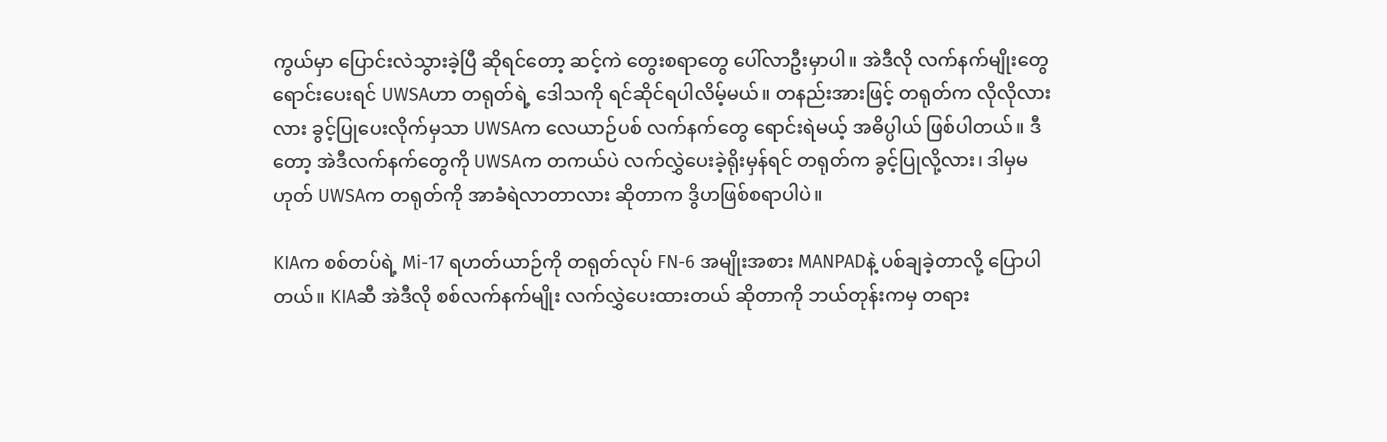ကွယ်မှာ ပြောင်းလဲသွားခဲ့ပြီ ဆိုရင်တော့ ဆင့်ကဲ တွေးစရာတွေ ပေါ်လာဦးမှာပါ။ အဲဒီလို လက်နက်မျိုးတွေ ရောင်းပေးရင် UWSAဟာ တရုတ်ရဲ့ ဒေါသကို ရင်ဆိုင်ရပါလိမ့်မယ်။ တနည်းအားဖြင့် တရုတ်က လိုလိုလားလား ခွင့်ပြုပေးလိုက်မှသာ UWSAက လေယာဉ်ပစ် လက်နက်တွေ ရောင်းရဲမယ့် အဓိပ္ပါယ် ဖြစ်ပါတယ်။ ဒီတော့ အဲဒီလက်နက်တွေကို UWSAက တကယ်ပဲ လက်လွှဲပေးခဲ့ရိုးမှန်ရင် တရုတ်က ခွင့်ပြုလို့လား၊ ဒါမှမဟုတ် UWSAက တရုတ်ကို အာခံရဲလာတာလား ဆိုတာက ဒွိဟဖြစ်စရာပါပဲ။

KIAက စစ်တပ်ရဲ့ Mi-17 ရဟတ်ယာဉ်ကို တရုတ်လုပ် FN-6 အမျိုးအစား MANPADနဲ့ ပစ်ချခဲ့တာလို့ ပြောပါတယ်။ KIAဆီ အဲဒီလို စစ်လက်နက်မျိုး လက်လွှဲပေးထားတယ် ဆိုတာကို ဘယ်တုန်းကမှ တရား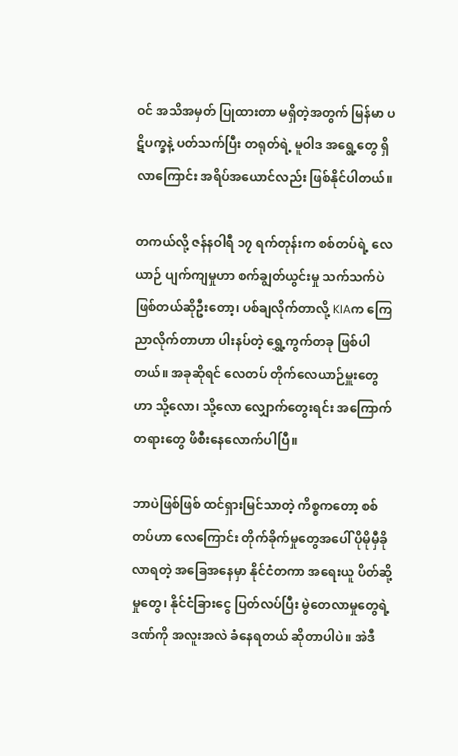ဝင် အသိအမှတ် ပြုထားတာ မရှိတဲ့အတွက် မြန်မာ ပဋိပက္ခနဲ့ ပတ်သက်ပြီး တရုတ်ရဲ့ မူဝါဒ အရွေ့တွေ ရှိလာကြောင်း အရိပ်အယောင်လည်း ဖြစ်နိုင်ပါတယ်။

တကယ်လို့ ဇန်နဝါရီ ၁၇ ရက်တုန်းက စစ်တပ်ရဲ့ လေယာဉ် ပျက်ကျမှုဟာ စက်ချွတ်ယွင်းမှု သက်သက်ပဲ ဖြစ်တယ်ဆိုဦးတော့၊ ပစ်ချလိုက်တာလို့ KIAက ကြေညာလိုက်တာဟာ ပါးနပ်တဲ့ ရွှေ့ကွက်တခု ဖြစ်ပါတယ်။ အခုဆိုရင် လေတပ် တိုက်လေယာဉ်မှူးတွေဟာ သို့လော၊ သို့လော လျှောက်တွေးရင်း အကြောက်တရားတွေ ဖိစီးနေလောက်ပါပြီ။

ဘာပဲဖြစ်ဖြစ် ထင်ရှားမြင်သာတဲ့ ကိစ္စကတော့ စစ်တပ်ဟာ လေကြောင်း တိုက်ခိုက်မှုတွေအပေါ် ပိုမိုမှီခိုလာရတဲ့ အခြေအနေမှာ နိုင်ငံတကာ အရေးယူ ပိတ်ဆို့မှုတွေ၊ နိုင်ငံခြားငွေ ပြတ်လပ်ပြီး မွဲတေလာမှုတွေရဲ့ ဒဏ်ကို အလူးအလဲ ခံနေရတယ် ဆိုတာပါပဲ။ အဲဒီ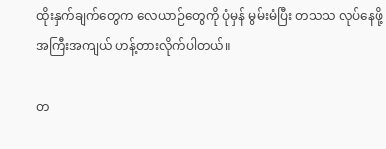ထိုးနှက်ချက်တွေက လေယာဉ်တွေကို ပုံမှန် မွမ်းမံပြီး တသသ လုပ်နေဖို့ အကြီးအကျယ် ဟန့်တားလိုက်ပါတယ်။

တ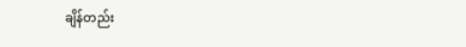ချိန်တည်း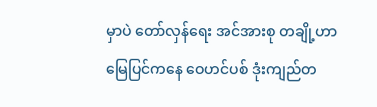မှာပဲ တော်လှန်ရေး အင်အားစု တချို့ဟာ မြေပြင်ကနေ ဝေဟင်ပစ် ဒုံးကျည်တ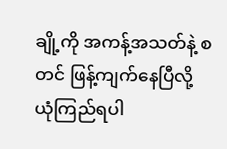ချို့ကို အကန့်အသတ်နဲ့ စတင် ဖြန့်ကျက်နေပြီလို့ ယုံကြည်ရပါ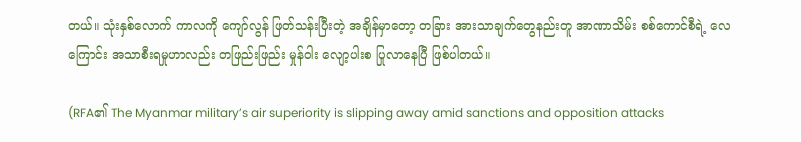တယ်။ သုံးနှစ်လောက် ကာလကို ကျော်လွန် ဖြတ်သန်းပြီးတဲ့ အချိန်မှာတော့ တခြား အားသာချက်တွေနည်းတူ အာဏာသိမ်း စစ်ကောင်စီရဲ့ လေကြောင်း အသာစီးရမှုဟာလည်း တဖြည်းဖြည်း မှုန်ဝါး လျော့ပါးစ ပြုလာနေပြီ ဖြစ်ပါတယ်။

(RFA၏ The Myanmar military’s air superiority is slipping away amid sanctions and opposition attacks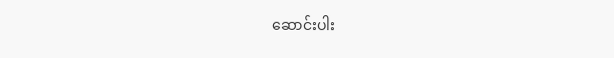ဆောင်းပါး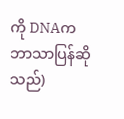ကို DNAက ဘာသာပြန်ဆိုသည်)